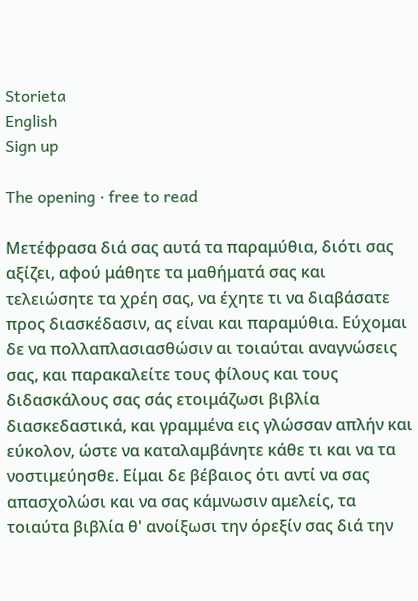Storieta
English
Sign up

The opening · free to read

Μετέφρασα διά σας αυτά τα παραμύθια, διότι σας αξίζει, αφού μάθητε τα μαθήματά σας και τελειώσητε τα χρέη σας, να έχητε τι να διαβάσατε προς διασκέδασιν, ας είναι και παραμύθια. Εύχομαι δε να πολλαπλασιασθώσιν αι τοιαύται αναγνώσεις σας, και παρακαλείτε τους φίλους και τους διδασκάλους σας σάς ετοιμάζωσι βιβλία διασκεδαστικά, και γραμμένα εις γλώσσαν απλήν και εύκολον, ώστε να καταλαμβάνητε κάθε τι και να τα νοστιμεύησθε. Είμαι δε βέβαιος ότι αντί να σας απασχολώσι και να σας κάμνωσιν αμελείς, τα τοιαύτα βιβλία θ' ανοίξωσι την όρεξίν σας διά την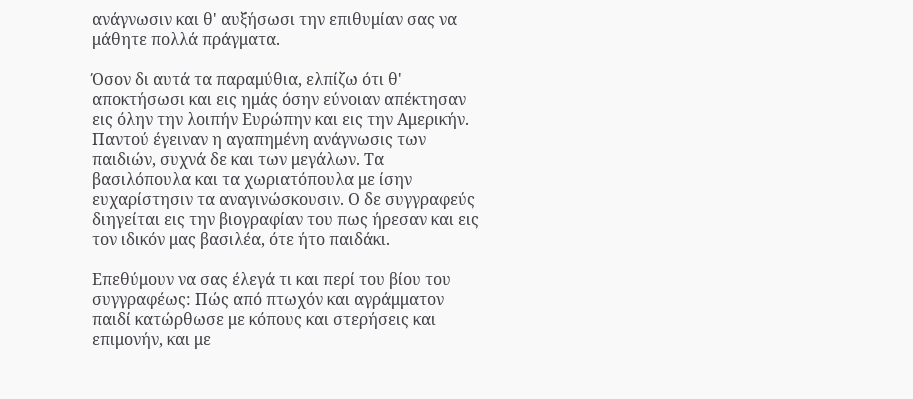ανάγνωσιν και θ' αυξήσωσι την επιθυμίαν σας να μάθητε πολλά πράγματα.

Όσον δι αυτά τα παραμύθια, ελπίζω ότι θ' αποκτήσωσι και εις ημάς όσην εύνοιαν απέκτησαν εις όλην την λοιπήν Ευρώπην και εις την Αμερικήν. Παντού έγειναν η αγαπημένη ανάγνωσις των παιδιών, συχνά δε και των μεγάλων. Τα βασιλόπουλα και τα χωριατόπουλα με ίσην ευχαρίστησιν τα αναγινώσκουσιν. Ο δε συγγραφεύς διηγείται εις την βιογραφίαν του πως ήρεσαν και εις τον ιδικόν μας βασιλέα, ότε ήτο παιδάκι.

Επεθύμουν να σας έλεγά τι και περί του βίου του συγγραφέως: Πώς από πτωχόν και αγράμματον παιδί κατώρθωσε με κόπους και στερήσεις και επιμονήν, και με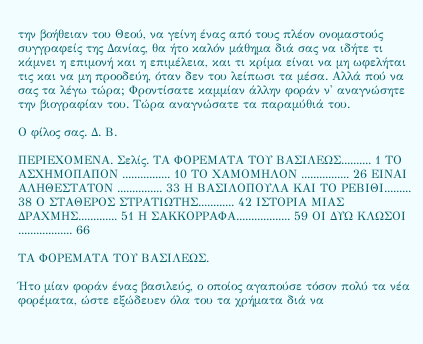την βοήθειαν του Θεού, να γείνη ένας από τους πλέον ονομαστούς συγγραφείς της Δανίας, θα ήτο καλόν μάθημα διά σας να ιδήτε τι κάμνει η επιμονή και η επιμέλεια, και τι κρίμα είναι να μη ωφελήται τις και να μη προοδεύη, όταν δεν του λείπωσι τα μέσα. Αλλά πού να σας τα λέγω τώρα; Φροντίσατε καμμίαν άλλην φοράν ν' αναγνώσητε την βιογραφίαν του. Τώρα αναγνώσατε τα παραμύθιά του.

Ο φίλος σας. Δ. Β.

ΠΕΡΙΕΧΟΜΕΝΑ. Σελίς. ΤΑ ΦΟΡΕΜΑΤΑ ΤΟΥ ΒΑΣΙΛΕΩΣ.......... 1 ΤΟ ΑΣΧΗΜΟΠΑΠΟΝ ................ 10 ΤΟ ΧΑΜΟΜΗΛΟΝ ................ 26 ΕΙΝΑΙ ΑΛΗΘΕΣΤΑΤΟΝ ............... 33 Η ΒΑΣΙΛΟΠΟΥΛΑ ΚΑΙ ΤΟ ΡΕΒΙΘΙ......... 38 Ο ΣΤΑΘΕΡΟΣ ΣΤΡΑΤΙΩΤΗΣ............ 42 ΙΣΤΟΡΙΑ ΜΙΑΣ ΔΡΑΧΜΗΣ............. 51 Η ΣΑΚΚΟΡΡΑΦΑ.................. 59 ΟΙ ΔΥΩ ΚΛΩΣΟΙ .................. 66

ΤΑ ΦΟΡΕΜΑΤΑ ΤΟΥ ΒΑΣΙΛΕΩΣ.

Ήτο μίαν φοράν ένας βασιλεύς, ο οποίος αγαπούσε τόσον πολύ τα νέα φορέματα, ώστε εξώδευεν όλα του τα χρήματα διά να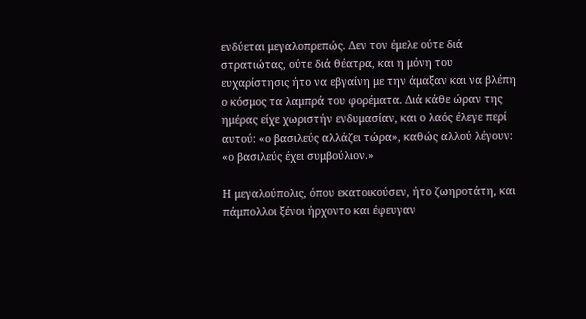ενδύεται μεγαλοπρεπώς. Δεν τον έμελε ούτε διά στρατιώτας, ούτε διά θέατρα, και η μόνη του ευχαρίστησις ήτο να εβγαίνη με την άμαξαν και να βλέπη ο κόσμος τα λαμπρά του φορέματα. Διά κάθε ώραν της ημέρας είχε χωριστήν ενδυμασίαν, και ο λαός έλεγε περί αυτού: «ο βασιλεύς αλλάζει τώρα», καθώς αλλού λέγουν: «ο βασιλεύς έχει συμβούλιον.»

Η μεγαλούπολις, όπου εκατοικούσεν, ήτο ζωηροτάτη, και πάμπολλοι ξένοι ήρχοντο και έφευγαν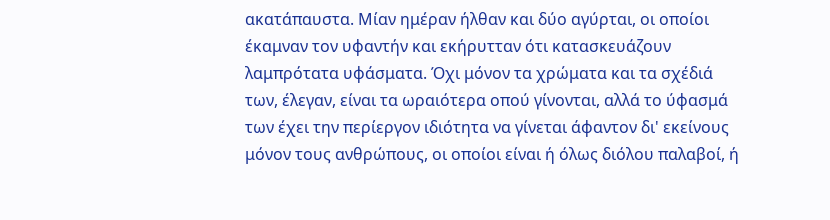ακατάπαυστα. Μίαν ημέραν ήλθαν και δύο αγύρται, οι οποίοι έκαμναν τον υφαντήν και εκήρυτταν ότι κατασκευάζουν λαμπρότατα υφάσματα. Όχι μόνον τα χρώματα και τα σχέδιά των, έλεγαν, είναι τα ωραιότερα οπού γίνονται, αλλά το ύφασμά των έχει την περίεργον ιδιότητα να γίνεται άφαντον δι' εκείνους μόνον τους ανθρώπους, οι οποίοι είναι ή όλως διόλου παλαβοί, ή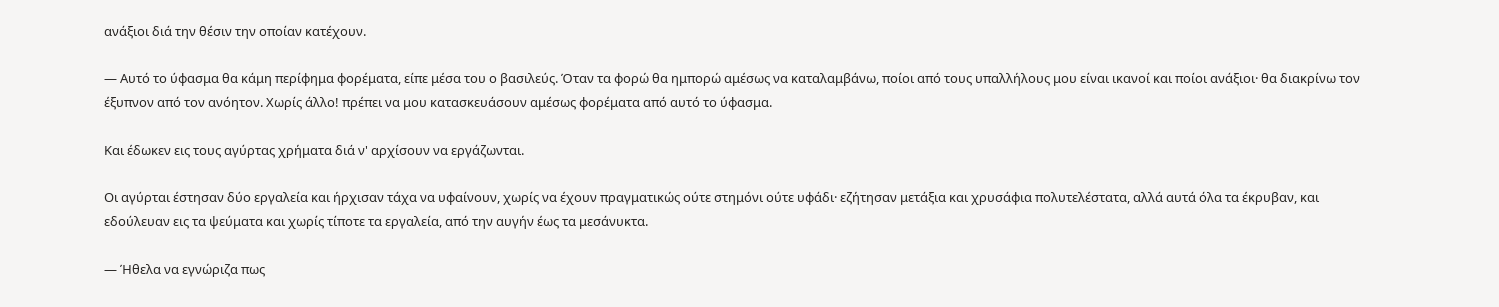ανάξιοι διά την θέσιν την οποίαν κατέχουν.

— Αυτό το ύφασμα θα κάμη περίφημα φορέματα, είπε μέσα του ο βασιλεύς. Όταν τα φορώ θα ημπορώ αμέσως να καταλαμβάνω, ποίοι από τους υπαλλήλους μου είναι ικανοί και ποίοι ανάξιοι· θα διακρίνω τον έξυπνον από τον ανόητον. Χωρίς άλλο! πρέπει να μου κατασκευάσουν αμέσως φορέματα από αυτό το ύφασμα.

Και έδωκεν εις τους αγύρτας χρήματα διά ν' αρχίσουν να εργάζωνται.

Οι αγύρται έστησαν δύο εργαλεία και ήρχισαν τάχα να υφαίνουν, χωρίς να έχουν πραγματικώς ούτε στημόνι ούτε υφάδι· εζήτησαν μετάξια και χρυσάφια πολυτελέστατα, αλλά αυτά όλα τα έκρυβαν, και εδούλευαν εις τα ψεύματα και χωρίς τίποτε τα εργαλεία, από την αυγήν έως τα μεσάνυκτα.

— Ήθελα να εγνώριζα πως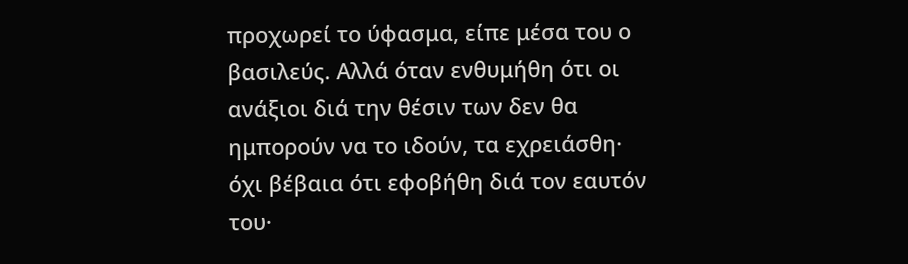προχωρεί το ύφασμα, είπε μέσα του ο βασιλεύς. Αλλά όταν ενθυμήθη ότι οι ανάξιοι διά την θέσιν των δεν θα ημπορούν να το ιδούν, τα εχρειάσθη· όχι βέβαια ότι εφοβήθη διά τον εαυτόν του·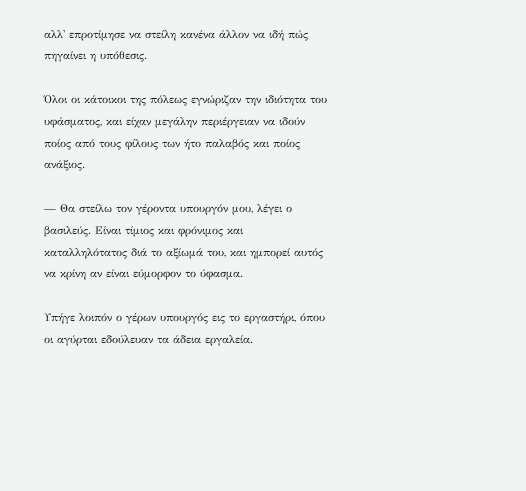αλλ' επροτίμησε να στείλη κανένα άλλον να ιδή πώς πηγαίνει η υπόθεσις.

Όλοι οι κάτοικοι της πόλεως εγνώριζαν την ιδιότητα του υφάσματος, και είχαν μεγάλην περιέργειαν να ιδούν ποίος από τους φίλους των ήτο παλαβός και ποίος ανάξιος.

— Θα στείλω τον γέροντα υπουργόν μου, λέγει ο βασιλεύς. Είναι τίμιος και φρόνιμος και καταλληλότατος διά το αξίωμά του, και ημπορεί αυτός να κρίνη αν είναι εύμορφον το ύφασμα.

Υπήγε λοιπόν ο γέρων υπουργός εις το εργαστήρι, όπου οι αγύρται εδούλευαν τα άδεια εργαλεία.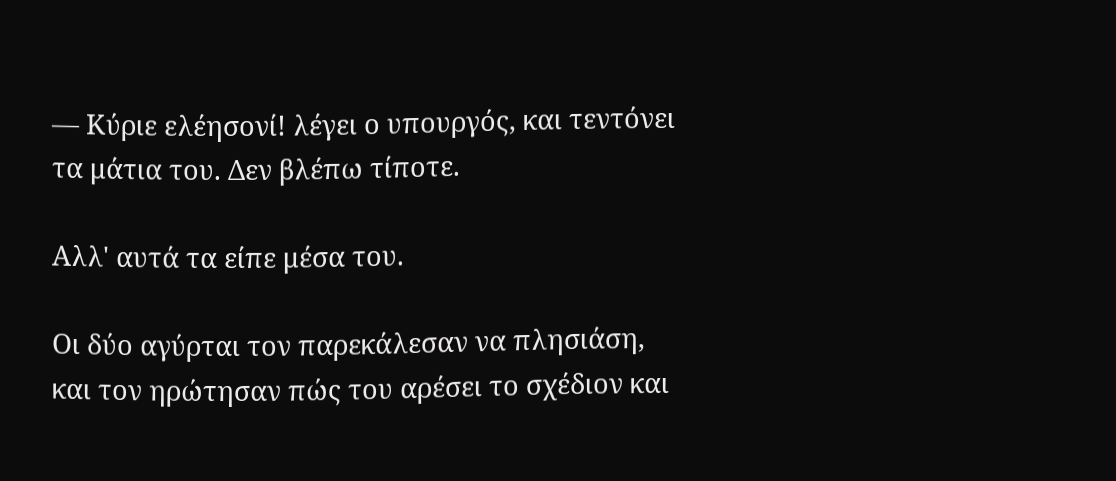— Κύριε ελέησονί! λέγει ο υπουργός, και τεντόνει τα μάτια του. Δεν βλέπω τίποτε.

Αλλ' αυτά τα είπε μέσα του.

Οι δύο αγύρται τον παρεκάλεσαν να πλησιάση, και τον ηρώτησαν πώς του αρέσει το σχέδιον και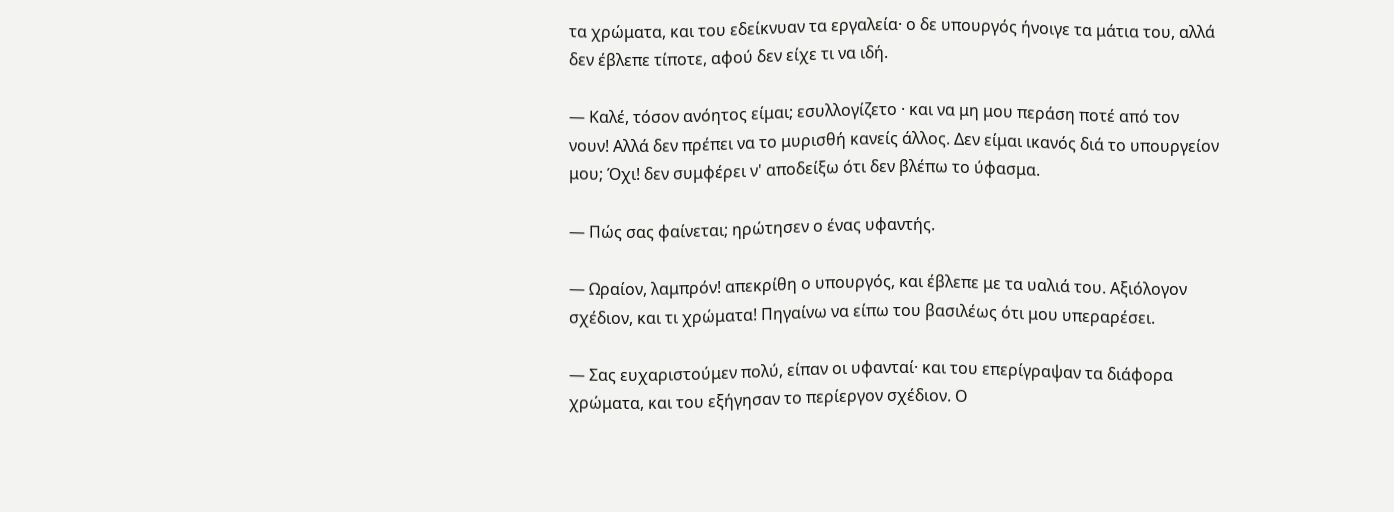τα χρώματα, και του εδείκνυαν τα εργαλεία· ο δε υπουργός ήνοιγε τα μάτια του, αλλά δεν έβλεπε τίποτε, αφού δεν είχε τι να ιδή.

— Καλέ, τόσον ανόητος είμαι; εσυλλογίζετο · και να μη μου περάση ποτέ από τον νουν! Αλλά δεν πρέπει να το μυρισθή κανείς άλλος. Δεν είμαι ικανός διά το υπουργείον μου; Όχι! δεν συμφέρει ν' αποδείξω ότι δεν βλέπω το ύφασμα.

— Πώς σας φαίνεται; ηρώτησεν ο ένας υφαντής.

— Ωραίον, λαμπρόν! απεκρίθη ο υπουργός, και έβλεπε με τα υαλιά του. Αξιόλογον σχέδιον, και τι χρώματα! Πηγαίνω να είπω του βασιλέως ότι μου υπεραρέσει.

— Σας ευχαριστούμεν πολύ, είπαν οι υφανταί· και του επερίγραψαν τα διάφορα χρώματα, και του εξήγησαν το περίεργον σχέδιον. Ο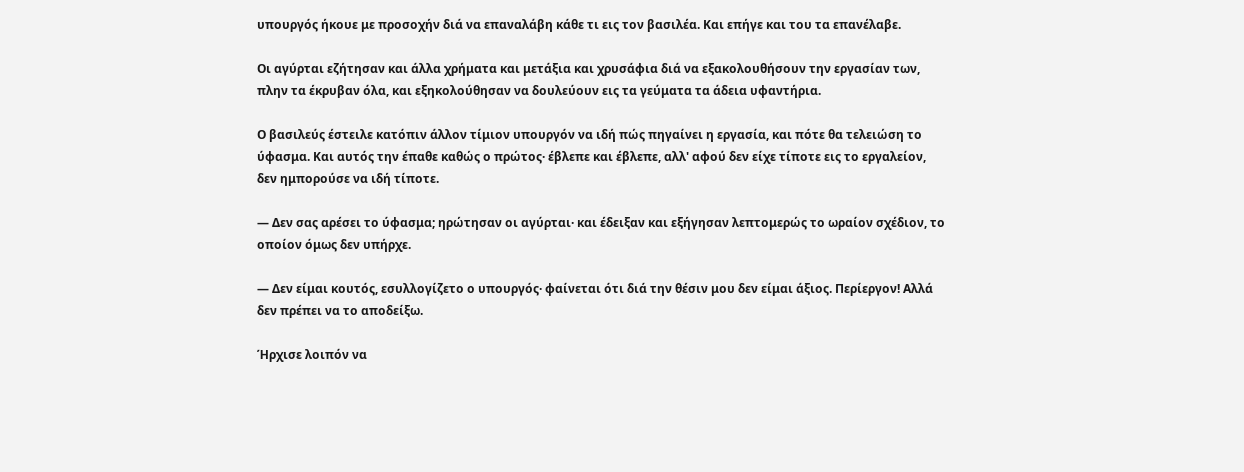υπουργός ήκουε με προσοχήν διά να επαναλάβη κάθε τι εις τον βασιλέα. Και επήγε και του τα επανέλαβε.

Οι αγύρται εζήτησαν και άλλα χρήματα και μετάξια και χρυσάφια διά να εξακολουθήσουν την εργασίαν των, πλην τα έκρυβαν όλα, και εξηκολούθησαν να δουλεύουν εις τα γεύματα τα άδεια υφαντήρια.

Ο βασιλεύς έστειλε κατόπιν άλλον τίμιον υπουργόν να ιδή πώς πηγαίνει η εργασία, και πότε θα τελειώση το ύφασμα. Και αυτός την έπαθε καθώς ο πρώτος· έβλεπε και έβλεπε, αλλ' αφού δεν είχε τίποτε εις το εργαλείον, δεν ημπορούσε να ιδή τίποτε.

— Δεν σας αρέσει το ύφασμα; ηρώτησαν οι αγύρται· και έδειξαν και εξήγησαν λεπτομερώς το ωραίον σχέδιον, το οποίον όμως δεν υπήρχε.

— Δεν είμαι κουτός, εσυλλογίζετο ο υπουργός· φαίνεται ότι διά την θέσιν μου δεν είμαι άξιος. Περίεργον! Αλλά δεν πρέπει να το αποδείξω.

Ήρχισε λοιπόν να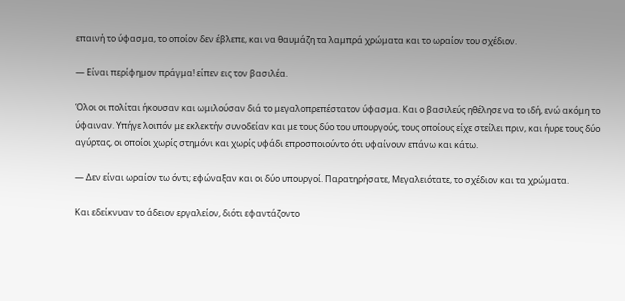επαινή το ύφασμα, το οποίον δεν έβλεπε, και να θαυμάζη τα λαμπρά χρώματα και το ωραίον του σχέδιον.

— Είναι περίφημον πράγμα! είπεν εις τον βασιλέα.

Όλοι οι πολίται ήκουσαν και ωμιλούσαν διά το μεγαλοπρεπέστατον ύφασμα. Και ο βασιλεύς ηθέλησε να το ιδή, ενώ ακόμη το ύφαιναν. Υπήγε λοιπόν με εκλεκτήν συνοδείαν και με τους δύο του υπουργούς, τους οποίους είχε στείλει πριν, και ήυρε τους δύο αγύρτας, οι οποίοι χωρίς στημόνι και χωρίς υφάδι επροσποιούντο ότι υφαίνουν επάνω και κάτω.

— Δεν είναι ωραίον τω όντι; εφώναξαν και οι δύο υπουργοί. Παρατηρήσατε, Μεγαλειότατε, το σχέδιον και τα χρώματα.

Και εδείκνυαν το άδειον εργαλείον, διότι εφαντάζοντο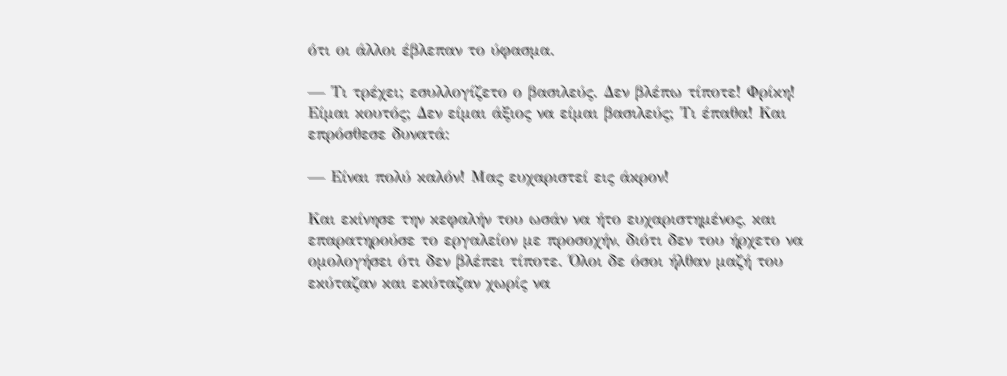ότι οι άλλοι έβλεπαν το ύφασμα.

— Τι τρέχει; εσυλλογίζετο ο βασιλεύς. Δεν βλέπω τίποτε! Φρίκη! Είμαι κουτός; Δεν είμαι άξιος να είμαι βασιλεύς; Τι έπαθα! Και επρόσθεσε δυνατά:

— Είναι πολύ καλόν! Μας ευχαριστεί εις άκρον!

Και εκίνησε την κεφαλήν του ωσάν να ήτο ευχαριστημένος, και επαρατηρούσε το εργαλείον με προσοχήν, διότι δεν του ήρχετο να ομολογήσει ότι δεν βλέπει τίποτε. Όλοι δε όσοι ήλθαν μαζή του εκύταζαν και εκύταζαν χωρίς να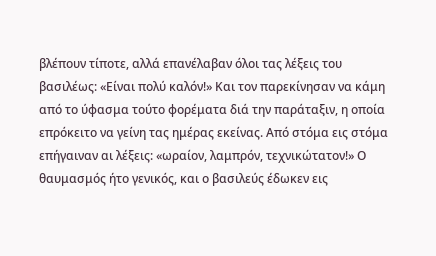βλέπουν τίποτε, αλλά επανέλαβαν όλοι τας λέξεις του βασιλέως: «Είναι πολύ καλόν!» Και τον παρεκίνησαν να κάμη από το ύφασμα τούτο φορέματα διά την παράταξιν, η οποία επρόκειτο να γείνη τας ημέρας εκείνας. Από στόμα εις στόμα επήγαιναν αι λέξεις: «ωραίον, λαμπρόν, τεχνικώτατον!» Ο θαυμασμός ήτο γενικός, και ο βασιλεύς έδωκεν εις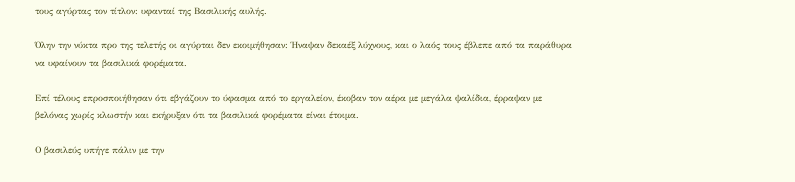τους αγύρτας τον τίτλον: υφανταί της Βασιλικής αυλής.

Όλην την νύκτα προ της τελετής οι αγύρται δεν εκοιμήθησαν: Ήναψαν δεκαέξ λύχνους, και ο λαός τους έβλεπε από τα παράθυρα να υφαίνουν τα βασιλικά φορέματα.

Επί τέλους επροσποιήθησαν ότι εβγάζουν το ύφασμα από το εργαλείον, έκοβαν τον αέρα με μεγάλα ψαλίδια, έρραψαν με βελόνας χωρίς κλωστήν και εκήρυξαν ότι τα βασιλικά φορέματα είναι έτοιμα.

Ο βασιλεύς υπήγε πάλιν με την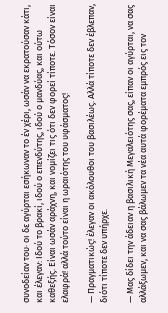συνοδείαν του· οι δε αγύρται εσήκωναν το έν χέρι, ωσάν να εκρατούσαν κάτι, και έλεγαν: Ιδού το βρακί, ιδού ο επενδύτης, ιδού ο μανδύας, και ούτω καθεξής. Είναι ωσάν αράχνη, και νομίζει τις ότι δεν φορεί τίποτε. Τόσον είναι ελαφρά! αλλά τούτο είναι η ωραιότης του υφάσματος!

— Πραγματικώς! έλεγαν οι ακόλουθοι του βασιλέως. Αλλά τίποτε δεν έβλεπαν, διότι τίποτε δεν υπήρχε.

— Μας δίδει την άδειαν η βασιλική Μεγαλειότης σας, είπαν οι αγύρται, να σας αλλάξωμεν, και να σας βάλωμεν τα νέα αυτά φορέματα εμπρός εις τον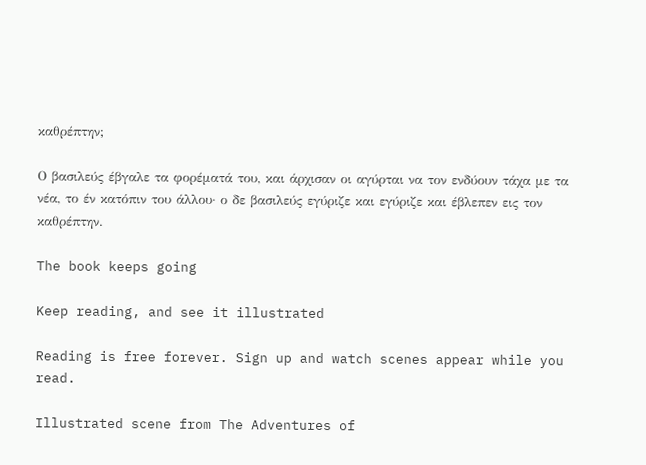καθρέπτην;

Ο βασιλεύς έβγαλε τα φορέματά του, και άρχισαν οι αγύρται να τον ενδύουν τάχα με τα νέα, το έν κατόπιν του άλλου· ο δε βασιλεύς εγύριζε και εγύριζε και έβλεπεν εις τον καθρέπτην.

The book keeps going

Keep reading, and see it illustrated

Reading is free forever. Sign up and watch scenes appear while you read.

Illustrated scene from The Adventures of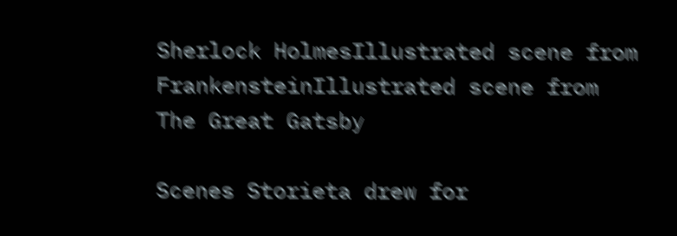Sherlock HolmesIllustrated scene from FrankensteinIllustrated scene from The Great Gatsby

Scenes Storieta drew for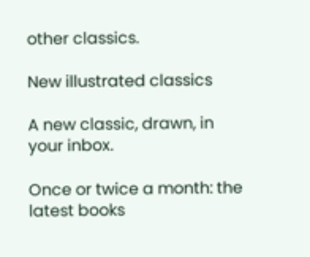other classics.

New illustrated classics

A new classic, drawn, in your inbox.

Once or twice a month: the latest books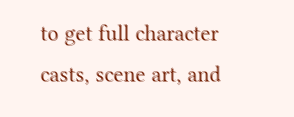to get full character casts, scene art, and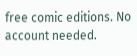free comic editions. No account needed.